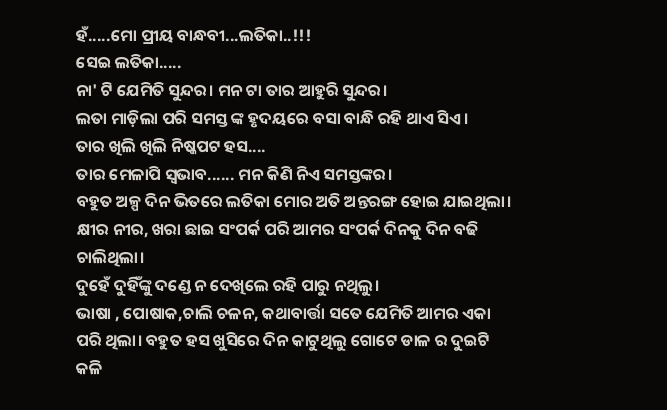ହଁ.....ମୋ ପ୍ରୀୟ ବାନ୍ଧବୀ...ଲତିକା..!!!
ସେଇ ଲତିକା.....
ନା' ଟି ଯେମିତି ସୁନ୍ଦର। ମନ ଟା ତାର ଆହୁରି ସୁନ୍ଦର।
ଲତା ମାଡ଼ିଲା ପରି ସମସ୍ତ ଙ୍କ ହୃଦୟରେ ବସା ବାନ୍ଧି ରହି ଥାଏ ସିଏ।
ତାର ଖିଲି ଖିଲି ନିଷ୍କପଟ ହସ....
ତାର ମେଳାପି ସ୍ବଭାବ...... ମନ କିଣି ନିଏ ସମସ୍ତଙ୍କର।
ବହୁତ ଅଳ୍ପ ଦିନ ଭିତରେ ଲତିକା ମୋର ଅତି ଅନ୍ତରଙ୍ଗ ହୋଇ ଯାଇଥିଲା।
କ୍ଷୀର ନୀର, ଖରା ଛାଇ ସଂପର୍କ ପରି ଆମର ସଂପର୍କ ଦିନକୁ ଦିନ ବଢି ଚାଲିଥିଲା।
ଦୁହେଁ ଦୁହିଁଙ୍କୁ ଦଣ୍ଡେ ନ ଦେଖିଲେ ରହି ପାରୁ ନଥିଲୁ।
ଭାଷା , ପୋଷାକ,ଚାଲି ଚଳନ, କଥାବାର୍ତ୍ତା ସତେ ଯେମିତି ଆମର ଏକା ପରି ଥିଲା। ବହୁତ ହସ ଖୁସିରେ ଦିନ କାଟୁଥିଲୁ ଗୋଟେ ଡାଳ ର ଦୁଇଟି କଳି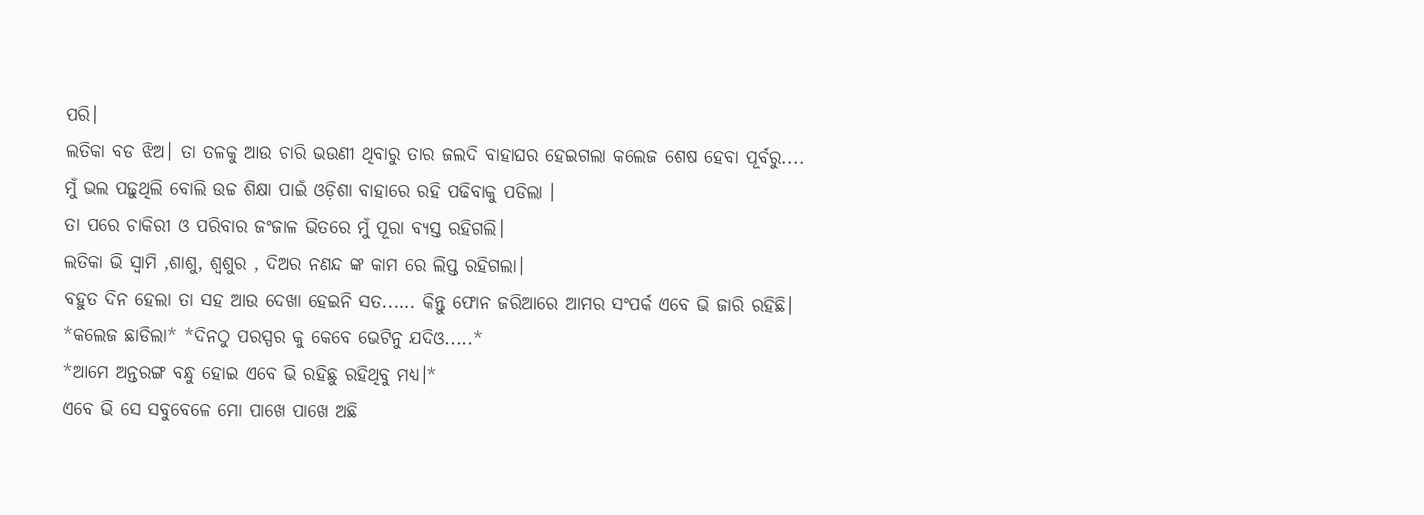ପରି।
ଲତିକା ବଡ ଝିଅ। ତା ତଳକୁ ଆଉ ଚାରି ଭଉଣୀ ଥିବାରୁ ତାର ଜଲଦି ବାହାଘର ହେଇଗଲା କଲେଜ ଶେଷ ହେବା ପୂର୍ବରୁ....
ମୁଁ ଭଲ ପଢ଼ୁଥିଲି ବୋଲି ଉଚ୍ଚ ଶିକ୍ଷା ପାଇଁ ଓଡ଼ିଶା ବାହାରେ ରହି ପଢିବାକୁ ପଡିଲା ।
ତା ପରେ ଚାକିରୀ ଓ ପରିବାର ଜଂଜାଳ ଭିତରେ ମୁଁ ପୂରା ବ୍ୟସ୍ତ ରହିଗଲି।
ଲତିକା ଭି ସ୍ବାମି ,ଶାଶୁ, ଶ୍ବଶୁର , ଦିଅର ନଣନ୍ଦ ଙ୍କ କାମ ରେ ଲିପ୍ତ ରହିଗଲା।
ବହୁତ ଦିନ ହେଲା ତା ସହ ଆଉ ଦେଖା ହେଇନି ସତ..…. କିନ୍ତୁ ଫୋନ ଜରିଆରେ ଆମର ସଂପର୍କ ଏବେ ଭି ଜାରି ରହିଛି।
*କଲେଜ ଛାଡିଲା* *ଦିନଠୁ ପରସ୍ପର କୁ କେବେ ଭେଟିନୁ ଯଦିଓ.....*
*ଆମେ ଅନ୍ତରଙ୍ଗ ବନ୍ଧୁ ହୋଇ ଏବେ ଭି ରହିଛୁ ରହିଥିବୁ ମଧ୍ୟ।*
ଏବେ ଭି ସେ ସବୁବେଳେ ମୋ ପାଖେ ପାଖେ ଅଛି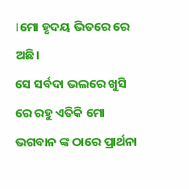।ମୋ ହୃଦୟ ଭିତରେ ରେ ଅଛି।
ସେ ସର୍ବଦା ଭଲରେ ଖୁସି ରେ ରହୁ ଏତିକି ମୋ ଭଗବାନ ଙ୍କ ଠାରେ ପ୍ରାର୍ଥନା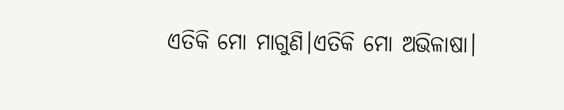ଏତିକି ମୋ ମାଗୁଣି।ଏତିକି ମୋ ଅଭିଳାଷା।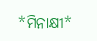*ମିନାକ୍ଷୀ*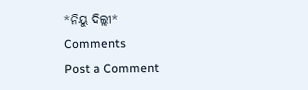*ନିୟୁ ଦିଲ୍ଲୀ*
Comments
Post a Comment